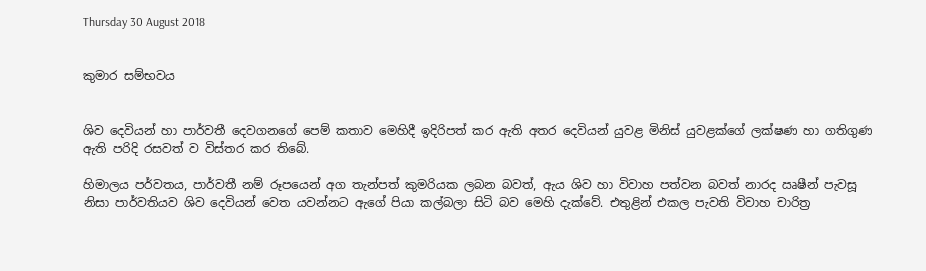Thursday 30 August 2018


කුමාර සම්භවය


ශිව දෙවියන් හා පාර්වතී දෙවගනගේ පෙම් කතාව මෙහිදී ඉදිරිපත් කර ඇති අතර දෙවියන් යුවළ මිනිස් යුවළක්ගේ ලක්ෂණ හා ගතිගුණ ඇති පරිදි රසවත් ව විස්තර කර තිබේ.

හිමාලය පර්වතය, පාර්වතී නම් රූපයෙන් අග තැන්පත් කුමරියක ලබන බවත්, ඇය ශිව හා විවාහ පත්වන බවත් නාරද ඍෂීන් පැවසූ නිසා පාර්වතියව ශිව දෙවියන් වෙත යවන්නට ඇගේ පියා කල්බලා සිටි බව මෙහි දැක්වේ. එතුළින් එකල පැවති විවාහ චාරිත්‍ර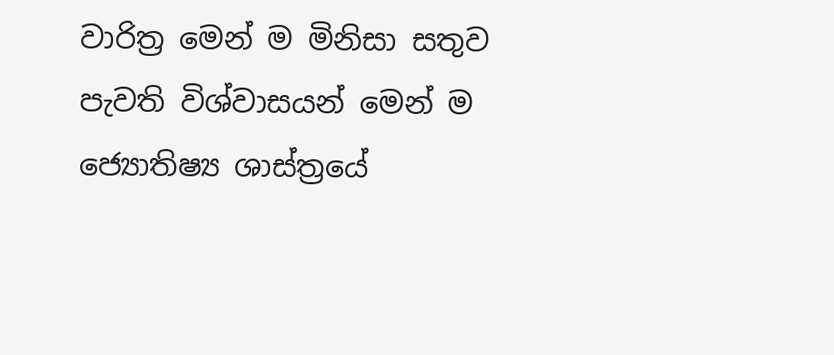වාරිත්‍ර මෙන් ම මිනිසා සතුව පැවති විශ්වාසයන් මෙන් ම ජ්‍යොතිෂ්‍ය ශාස්ත්‍රයේ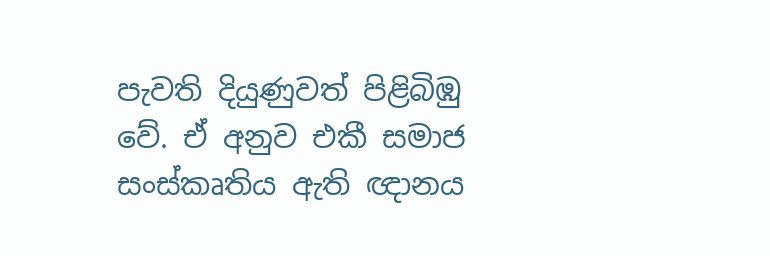පැවති දියුණුවත් පිළිබිඹු වේ. ඒ අනුව එකී සමාජ සංස්කෘතිය ඇති ඥානය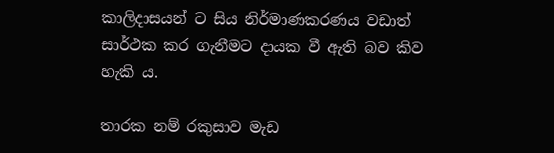කාලිදාසයන් ට සිය නිර්මාණකරණය වඩාත් සාර්ථක කර ගැනීමට දායක වී ඇති බව කිව හැකි ය.

තාරක නම් රකුසාව මැඩ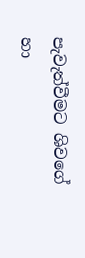පැවැත්වීමට ශිවගේ හා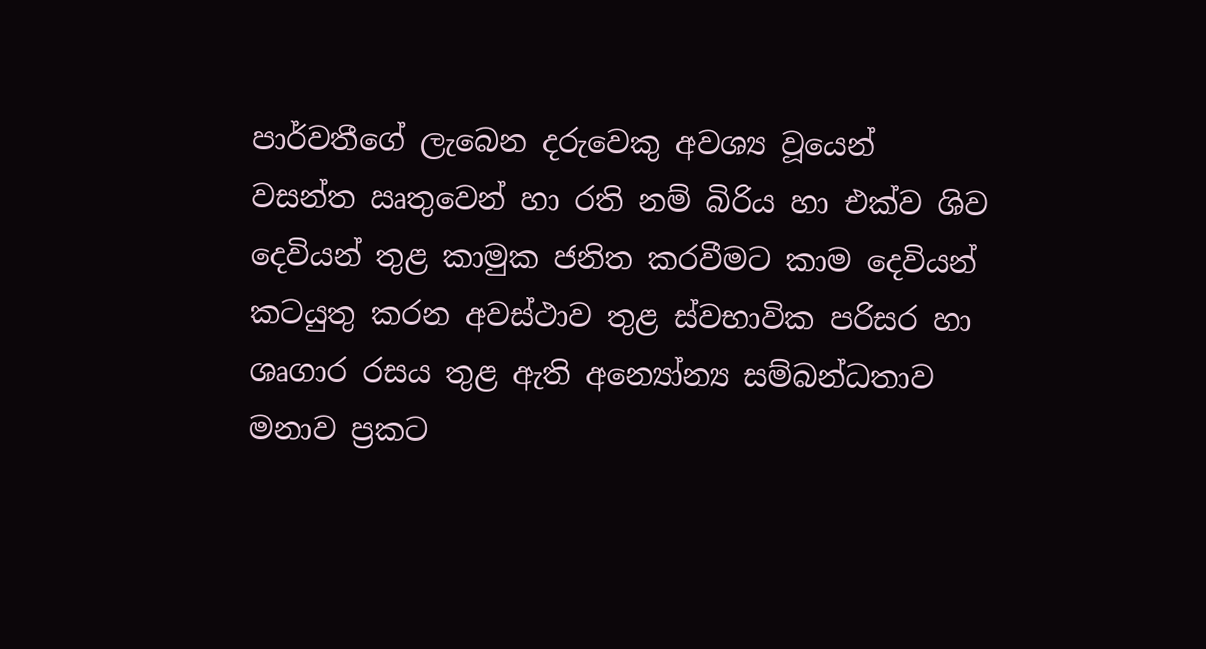පාර්වතීගේ ලැබෙන දරුවෙකු අවශ්‍ය වූයෙන් වසන්ත ඍතුවෙන් හා රති නම් බිරිය හා එක්ව ශිව දෙවියන් තුළ කාමුක ජනිත කරවීමට කාම දෙවියන් කටයුතු කරන අවස්ථාව තුළ ස්වභාවික පරිසර හා ශෘගාර රසය තුළ ඇති අන්‍යෝන්‍ය සම්බන්ධතාව මනාව ප්‍රකට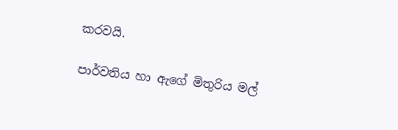කරවයි.

පාර්වතිය හා ඇගේ මිතුරිය මල්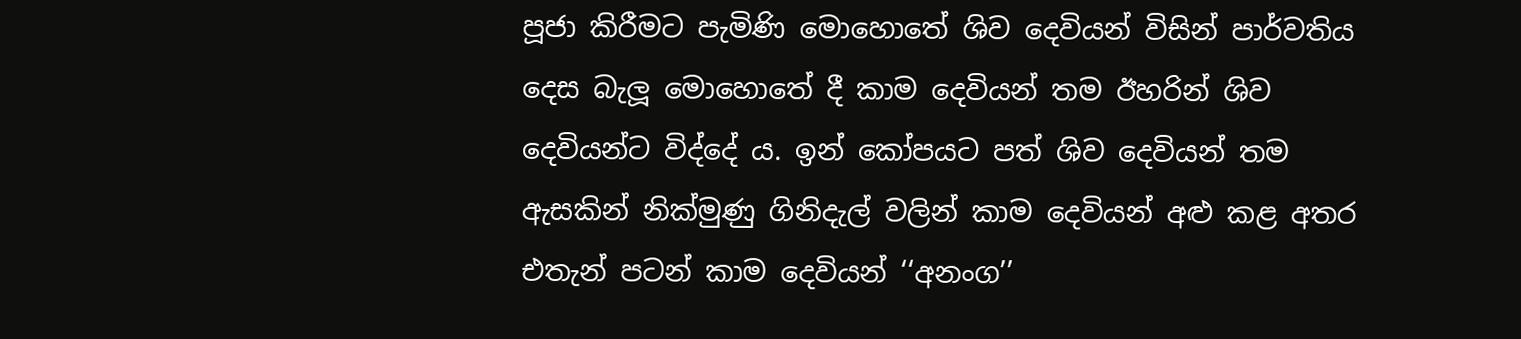පූජා කිරීමට පැමිණි මොහොතේ ශිව දෙවියන් විසින් පාර්වතිය දෙස බැලූ මොහොතේ දී කාම දෙවියන් තම ඊහරින් ශිව දෙවියන්ට විද්දේ ය. ඉන් කෝපයට පත් ශිව දෙවියන් තම ඇසකින් නික්මුණු ගිනිදැල් වලින් කාම දෙවියන් අළු කළ අතර එතැන් පටන් කාම දෙවියන් ‘‘අනංග’’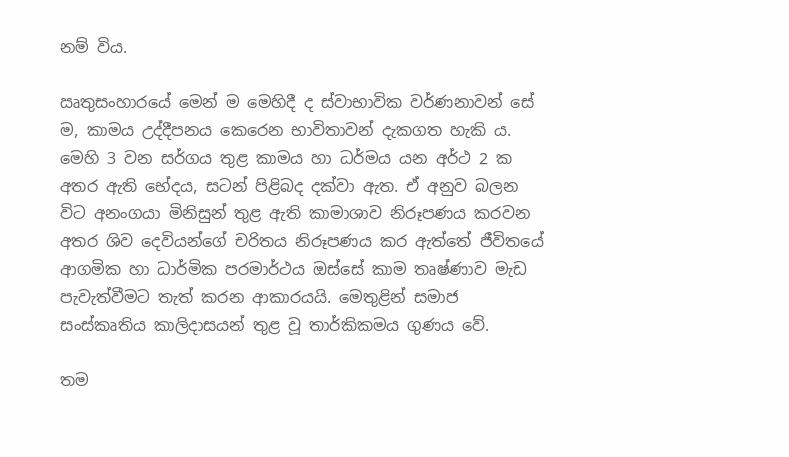නම් විය.

ඍතුසංහාරයේ මෙන් ම මෙහිදී ද ස්වාභාවික වර්ණනාවන් සේ ම, කාමය උද්දීපනය කෙරෙන භාවිතාවන් දැකගත හැකි ය. මෙහි 3 වන සර්ගය තුළ කාමය හා ධර්මය යන අර්ථ 2 ක අතර ඇති භේදය, සටන් පිළිබද දක්වා ඇත. ඒ අනුව බලන විට අනංගයා මිනිසුන් තුළ ඇති කාමාශාව නිරූපණය කරවන අතර ශිව දෙවියන්ගේ චරිතය නිරූපණය කර ඇත්තේ ජීවිතයේ ආගමික හා ධාර්මික පරමාර්ථය ඔස්සේ කාම තෘෂ්ණාව මැඩ පැවැත්වීමට තැත් කරන ආකාරයයි. මෙතුළින් සමාජ සංස්කෘතිය කාලිදාසයන් තුළ වූ තාර්කිකමය ගුණය වේ.

තම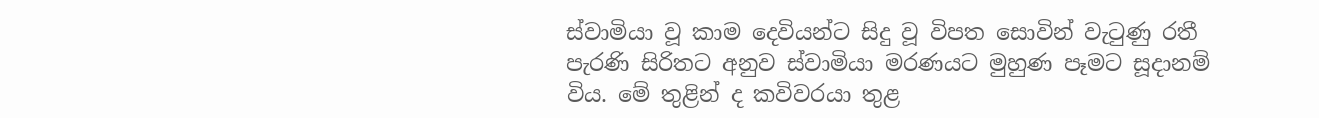ස්වාමියා වූ කාම දෙවියන්ට සිදු වූ විපත සොවින් වැටුණු රතී පැරණි සිරිතට අනුව ස්වාමියා මරණයට මුහුණ පෑමට සූදානම් විය. මේ තුළින් ද කවිවරයා තුළ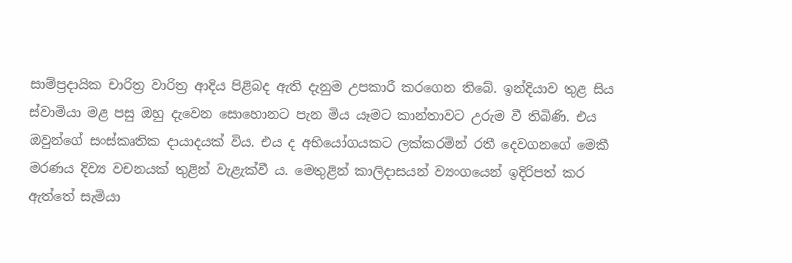සාම්ප්‍රදායික චාරිත්‍ර වාරිත්‍ර ආදිය පිළිබද ඇති දැනුම උපකාරී කරගෙන තිබේ. ඉන්දියාව තුළ සිය ස්වාමියා මළ පසු ඔහු දැවෙන සොහොනට පැන මිය යෑමට කාන්තාවට උරුම වී තිබිණි. එය ඔවුන්ගේ සංස්කෘතික දායාදයක් විය. එය ද අභියෝගයකට ලක්කරමින් රතී දෙවගනගේ මෙකී මරණය දිව්‍ය වචනයක් තුළින් වැළැක්වී ය. මෙතුළින් කාලිදාසයන් ව්‍යංගයෙන් ඉදිරිපත් කර ඇත්තේ සැමියා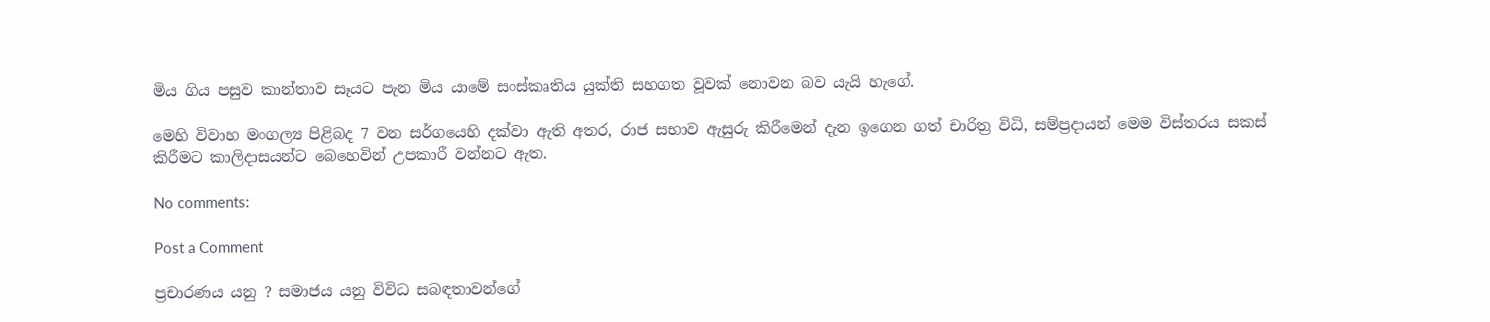මිය ගිය පසුව කාන්තාව සෑයට පැන මිය යාමේ සංස්කෘතිය යුක්ති සහගත වූවක් නොවන බව යැයි හැගේ.

මෙහි විවාහ මංගල්‍ය පිළිබද 7 වන සර්ගයෙහි දක්වා ඇති අතර, රාජ සභාව ඇසුරු කිරීමෙන් දැන ඉගෙන ගත් චාරිත්‍ර විධි, සම්ප්‍රදායන් මෙම විස්තරය සකස් කිරීමට කාලිදාසයන්ට බෙහෙවින් උපකාරී වන්නට ඇත.

No comments:

Post a Comment

ප්‍රචාරණය යනු ? සමාජය යනු විවිධ සබඳතාවන්ගේ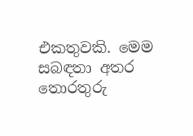එකතුවකි. මෙම සබඳතා අතර තොරතුරු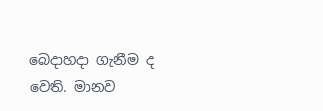බෙදාහදා ගැනීම ද වෙති. මානව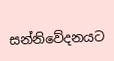සන්නිවේදනයට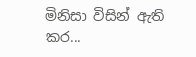මිනිසා විසින් ඇති කර...